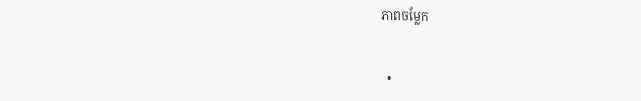ភាពចម្លែក


  •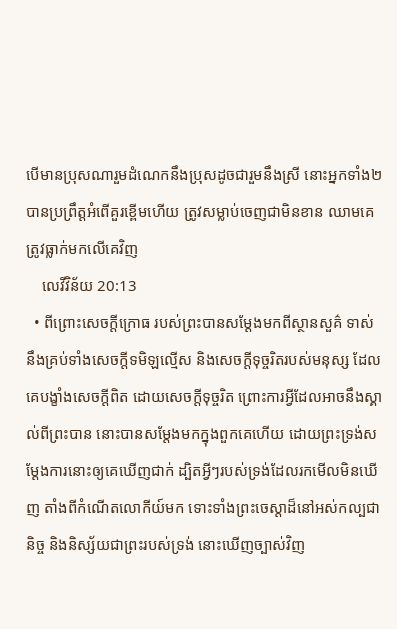បើមានប្រុសណារួមដំណេកនឹងប្រុសដូចជារួមនឹងស្រី នោះអ្នកទាំង២បានប្រព្រឹត្តអំពើគួរខ្ពើមហើយ ត្រូវសម្លាប់ចេញជាមិនខាន ឈាមគេត្រូវធ្លាក់មកលើគេវិញ
    លេវីវិន័យ 20:13
  • ពីព្រោះសេចក្ដីក្រោធ របស់ព្រះបានសម្ដែងមកពីស្ថាន‌សួគ៌ ទាស់នឹងគ្រប់ទាំងសេចក្ដីទមិឡល្មើស និងសេចក្ដីទុច្ចរិតរបស់មនុស្ស ដែលគេបង្ខាំងសេចក្ដីពិត ដោយសេចក្ដីទុច្ចរិត ព្រោះការអ្វីដែលអាចនឹងស្គាល់ពីព្រះបាន នោះបានសម្ដែងមកក្នុងពួកគេហើយ ដោយព្រះ‌ទ្រង់សម្ដែងការនោះឲ្យគេឃើញជាក់ ដ្បិតអ្វីៗរបស់ទ្រង់ដែលរកមើលមិនឃើញ តាំងពីកំណើតលោកីយ៍មក ទោះទាំងព្រះ‌ចេស្តាដ៏នៅអស់កល្ប‌ជានិច្ច និងនិស្ស័យជាព្រះរបស់ទ្រង់ នោះឃើញច្បាស់វិញ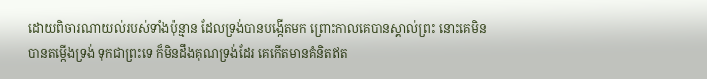ដោយពិចារណាយល់របស់ទាំងប៉ុន្មាន ដែលទ្រង់បានបង្កើតមក ព្រោះកាលគេបានស្គាល់ព្រះ នោះគេមិនបានតម្កើងទ្រង់ ទុកជាព្រះទេ ក៏មិនដឹងគុណទ្រង់ដែរ គេកើតមានគំនិតឥត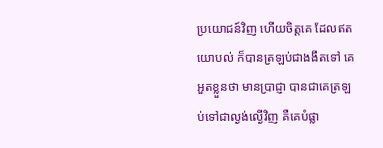ប្រយោជន៍វិញ ហើយចិត្តគេ ដែលឥតយោបល់ ក៏បានត្រឡប់ជាងងឹតទៅ គេអួតខ្លួនថា មានប្រាជ្ញា បានជាគេត្រឡប់ទៅជាល្ងង់‌ល្ងើវិញ គឺគេបំផ្លា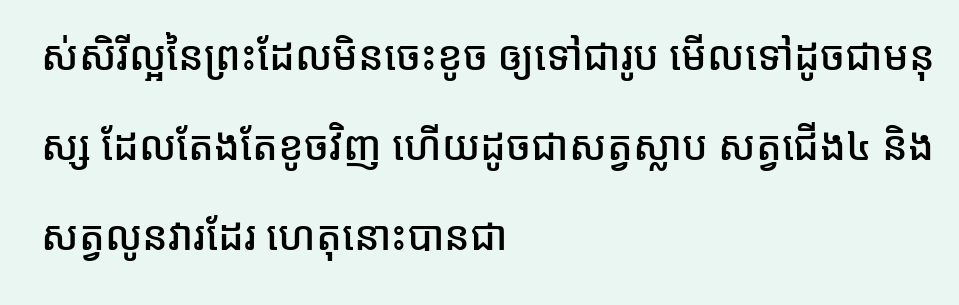ស់សិរី‌ល្អនៃព្រះដែលមិនចេះខូច ឲ្យទៅជារូប មើលទៅដូចជាមនុស្ស ដែលតែងតែខូចវិញ ហើយដូចជាសត្វស្លាប សត្វជើង៤ និងសត្វលូនវារដែរ ហេតុនោះបានជា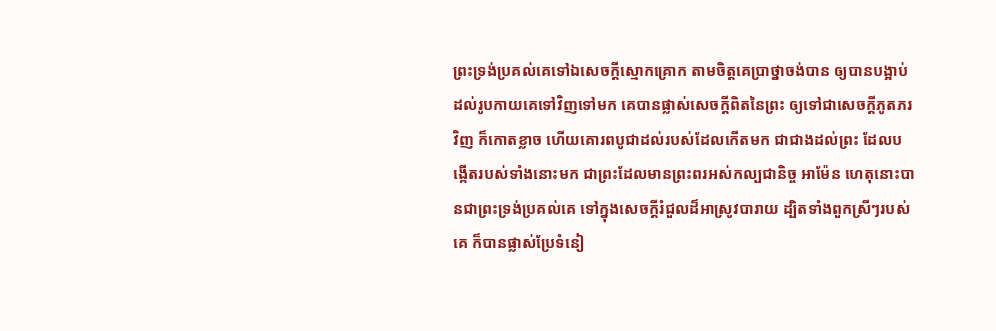ព្រះ‌ទ្រង់ប្រគល់គេទៅឯសេចក្ដីស្មោក‌គ្រោក តាមចិត្តគេប្រាថ្នាចង់បាន ឲ្យបានបង្អាប់ដល់រូប‌កាយគេទៅវិញទៅមក គេបានផ្លាស់សេចក្ដីពិតនៃព្រះ ឲ្យទៅជាសេចក្ដីភូត‌ភរវិញ ក៏កោត‌ខ្លាច ហើយគោរពបូជាដល់របស់ដែលកើតមក ជាជាងដល់ព្រះ ដែលបង្កើតរបស់ទាំងនោះមក ជាព្រះដែលមានព្រះ‌ពរអស់កល្ប‌ជានិច្ច អាម៉ែន ហេតុនោះបានជាព្រះ‌ទ្រង់ប្រគល់គេ ទៅក្នុងសេចក្ដីរំជួលដ៏អាស្រូវបារាយ ដ្បិតទាំងពួកស្រីៗរបស់គេ ក៏បានផ្លាស់ប្រែទំនៀ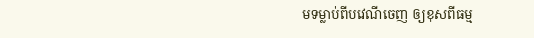ម‌ទម្លាប់ពីបវេណីចេញ ឲ្យខុសពីធម្ម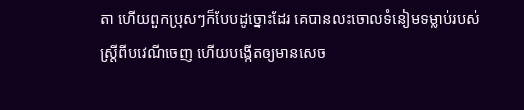តា ហើយពួកប្រុសៗក៏បែបដូច្នោះដែរ គេបានលះចោលទំនៀម‌ទម្លាប់របស់ស្ត្រីពីបវេណីចេញ ហើយបង្កើតឲ្យមានសេច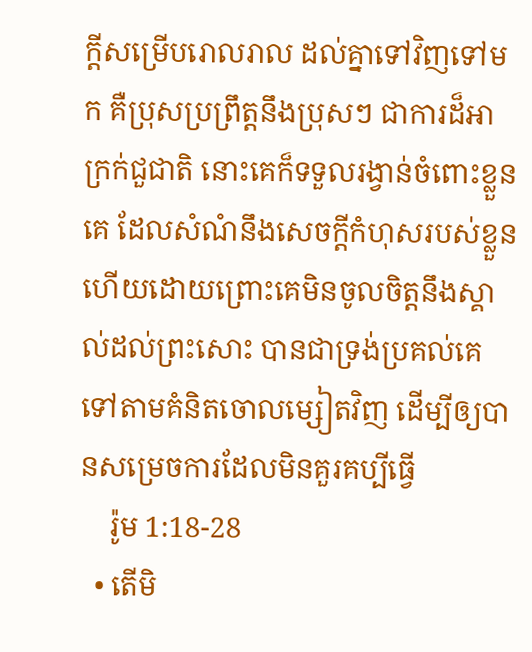ក្ដីសម្រើបរោល‌រាល ដល់គ្នាទៅវិញទៅមក គឺប្រុសប្រព្រឹត្តនឹងប្រុសៗ ជាការដ៏អាក្រក់ជួ‌ជាតិ នោះគេក៏ទទួលរង្វាន់ចំពោះខ្លួនគេ ដែលសំណំនឹងសេចក្ដីកំហុសរបស់ខ្លួន ហើយដោយព្រោះគេមិនចូលចិត្តនឹងស្គាល់ដល់ព្រះសោះ បានជាទ្រង់ប្រគល់គេទៅតាមគំនិតចោល‌ម្សៀតវិញ ដើម្បីឲ្យបានសម្រេចការដែលមិនគួរគប្បីធ្វើ
    រ៉ូម 1:18-28
  • តើមិ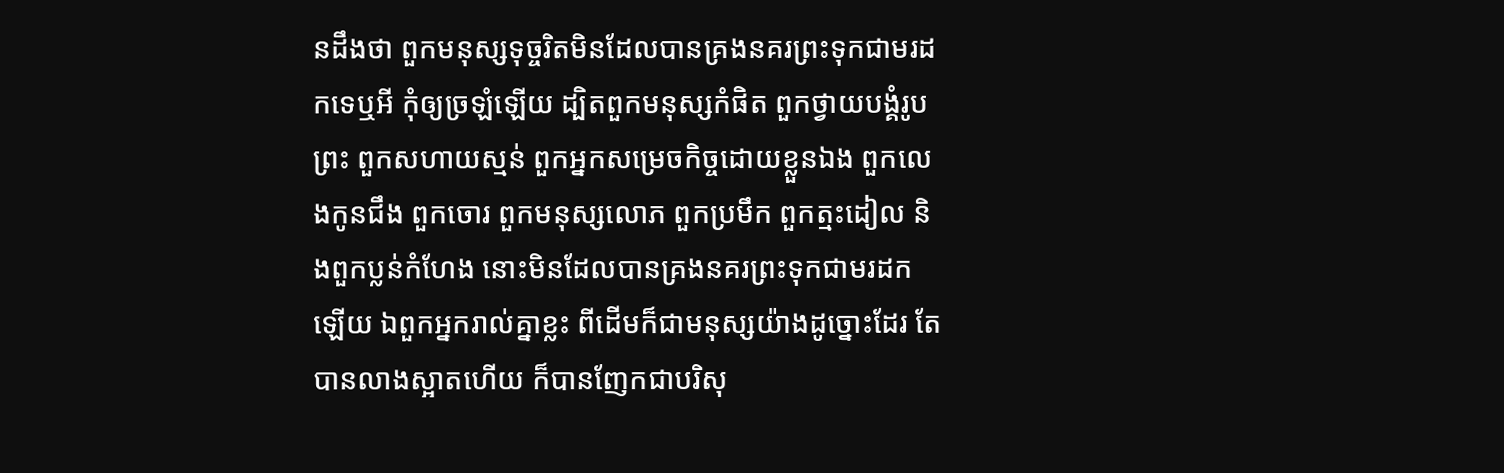នដឹងថា ពួកមនុស្សទុច្ចរិតមិនដែលបានគ្រងនគរព្រះទុកជាមរដកទេឬអី កុំឲ្យច្រឡំឡើយ ដ្បិតពួកមនុស្សកំផិត ពួកថ្វាយ‌បង្គំរូបព្រះ ពួកសហាយ‌ស្មន់ ពួកអ្នកសម្រេចកិច្ចដោយខ្លួនឯង ពួកលេងកូនជឹង ពួកចោរ ពួកមនុស្សលោភ ពួកប្រមឹក ពួកត្មះ‌ដៀល និងពួកប្លន់កំហែង នោះមិនដែលបានគ្រងនគរព្រះទុកជាមរដកឡើយ ឯពួកអ្នករាល់គ្នាខ្លះ ពីដើមក៏ជាមនុស្សយ៉ាងដូច្នោះដែរ តែបានលាងស្អាតហើយ ក៏បានញែកជាបរិសុ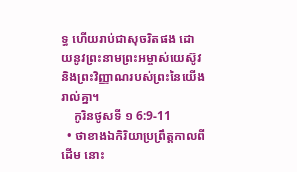ទ្ធ ហើយរាប់ជាសុចរិតផង ដោយនូវព្រះ‌នាមព្រះ‌អម្ចាស់យេស៊ូវ និងព្រះ‌វិញ្ញាណរបស់ព្រះនៃយើងរាល់គ្នា។
    កូរិនថូសទី ១ 6:9-11
  • ថាខាងឯកិរិយាប្រព្រឹត្តកាលពីដើម នោះ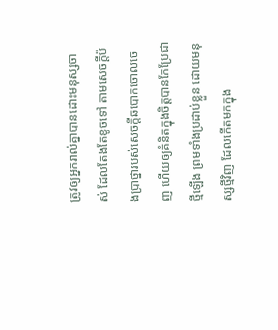ត្រូវឲ្យអ្នករាល់គ្នាបានដោះមនុស្សចាស់ ដែលតែងតែខូចទៅ តាមសេចក្ដីប៉ង‌ប្រាថ្នារបស់សេចក្ដីឆ‌បោកចោលចេញ ហើយឲ្យគំនិតក្នុងចិត្តបានកែប្រែជាថ្មីឡើង ព្រមទាំងប្រដាប់ខ្លួន ដោយមនុស្សថ្មីវិញ ដែលកើតមកក្នុង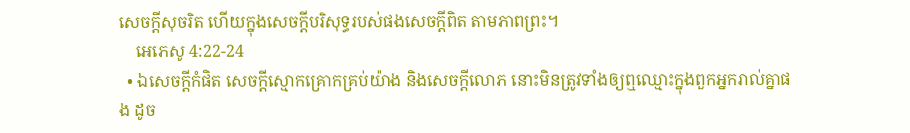សេចក្ដីសុចរិត ហើយក្នុងសេចក្ដីបរិសុទ្ធរបស់ផងសេចក្ដីពិត តាមភាពព្រះ។
    អេភេសូ 4:22-24
  • ឯសេចក្ដីកំផិត សេចក្ដីស្មោក‌គ្រោកគ្រប់យ៉ាង និងសេចក្ដីលោភ នោះមិនត្រូវទាំងឲ្យឮឈ្មោះក្នុងពួកអ្នករាល់គ្នាផង ដូច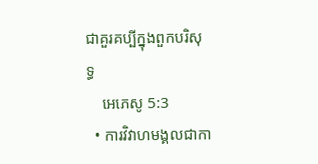ជាគួរគប្បីក្នុងពួកបរិសុទ្ធ
    អេភេសូ 5:3
  • ការវិវាហ‌មង្គលជាកា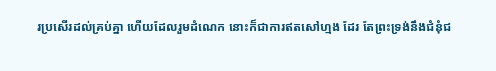រប្រសើរដល់គ្រប់គ្នា ហើយដែលរួមដំណេក នោះក៏ជាការឥតសៅ‌ហ្មង ដែរ តែព្រះ‌ទ្រង់នឹងជំនុំជ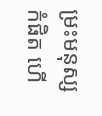ម្រះមនុស្សកំផិត ហើ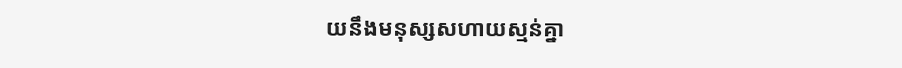យនឹងមនុស្សសហាយ‌ស្មន់គ្នា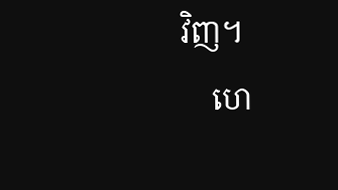វិញ។
    ហេ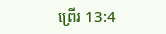ព្រើរ 13:4